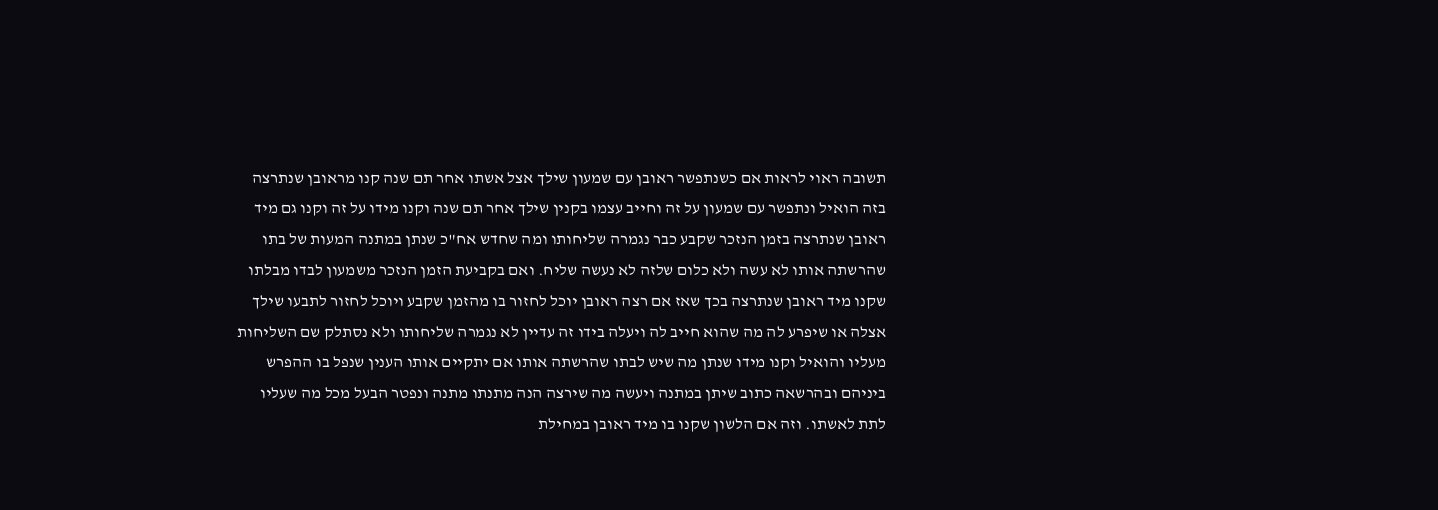תשובה ראוי לראות אם כשנתפשר ראובן עם שמעון שילך אצל אשתו אחר תם שנה קנו מראובן שנתרצה בזה הואיל ונתפשר עם שמעון על זה וחייב עצמו בקנין שילך אחר תם שנה וקנו מידו על זה וקנו גם מיד ראובן שנתרצה בזמן הנזכר שקבע כבר נגמרה שליחותו ומה שחדש אח"כ שנתן במתנה המעות של בתו שהרשתה אותו לא עשה ולא כלום שלזה לא נעשה שליח. ואם בקביעת הזמן הנזכר משמעון לבדו מבלתו שקנו מיד ראובן שנתרצה בכך שאז אם רצה ראובן יוכל לחזור בו מהזמן שקבע ויוכל לחזור לתבעו שילך אצלה או שיפרע לה מה שהוא חייב לה ויעלה בידו זה עדיין לא נגמרה שליחותו ולא נסתלק שם השליחות מעליו והואיל וקנו מידו שנתן מה שיש לבתו שהרשתה אותו אם יתקיים אותו הענין שנפל בו ההפרש ביניהם ובהרשאה כתוב שיתן במתנה ויעשה מה שירצה הנה מתנתו מתנה ונפטר הבעל מכל מה שעליו לתת לאשתו. וזה אם הלשון שקנו בו מיד ראובן במחילת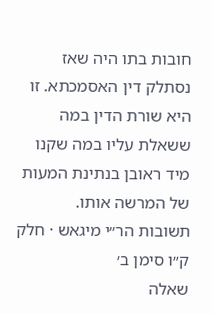חובות בתו היה שאז נסתלק דין האסמכתא. זו היא שורת הדין במה ששאלת עליו במה שקנו מיד ראובן בנתינת המעות של המרשה אותו.
תשובות הר״י מיגאש · חלק ק״ו סימן ב׳
שאלה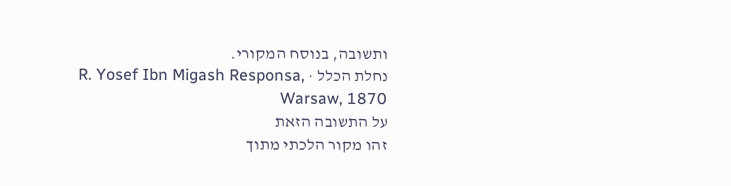ותשובה, בנוסח המקורי.
נחלת הכלל · R. Yosef Ibn Migash Responsa, Warsaw, 1870
על התשובה הזאת
זהו מקור הלכתי מתוך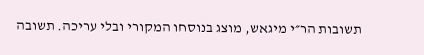תשובות הר״י מיגאש, מוצג בנוסחו המקורי ובלי עריכה. תשובה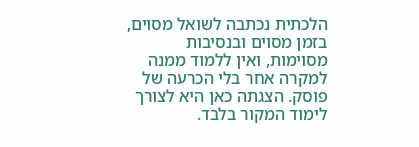הלכתית נכתבה לשואל מסוים, בזמן מסוים ובנסיבות מסוימות, ואין ללמוד ממנה למקרה אחר בלי הכרעה של פוסק. הצגתה כאן היא לצורך לימוד המקור בלבד.